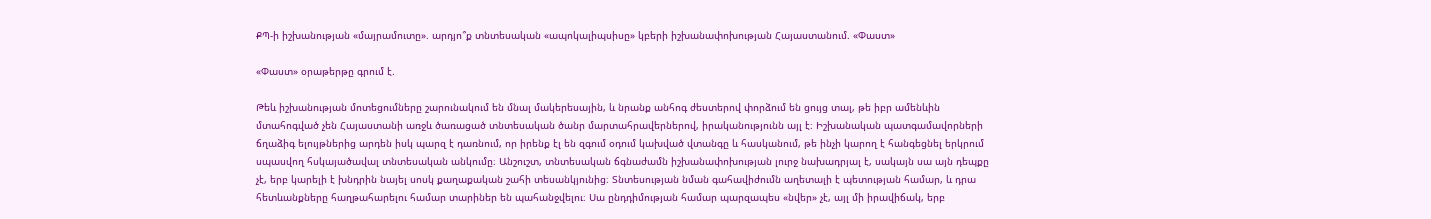ՔՊ-ի իշխանության «մայրամուտը». արդյո՞ք տնտեսական «ապոկալիպսիսը» կբերի իշխանափոխության Հայաստանում. «Փաստ»

«Փաստ» օրաթերթը գրում է.

Թեև իշխանության մոտեցումները շարունակում են մնալ մակերեսային, և նրանք անհոգ ժեստերով փորձում են ցույց տալ, թե իբր ամենևին մտահոգված չեն Հայաստանի առջև ծառացած տնտեսական ծանր մարտահրավերներով, իրականությունն այլ է։ Իշխանական պատգամավորների ճղաձիգ ելույթներից արդեն իսկ պարզ է դառնում, որ իրենք էլ են զգում օդում կախված վտանգը և հասկանում, թե ինչի կարող է հանգեցնել երկրում սպասվող հսկայածավալ տնտեսական անկումը։ Անշուշտ, տնտեսական ճգնաժամն իշխանափոխության լուրջ նախադրյալ է, սակայն սա այն դեպքը չէ, երբ կարելի է խնդրին նայել սոսկ քաղաքական շահի տեսանկյունից։ Տնտեսության նման գահավիժումն աղետալի է պետության համար, և դրա հետևանքները հաղթահարելու համար տարիներ են պահանջվելու։ Սա ընդդիմության համար պարզապես «նվեր» չէ, այլ մի իրավիճակ, երբ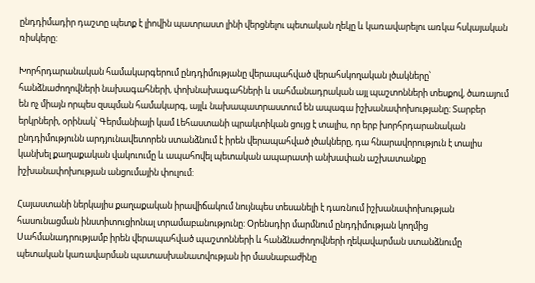ընդդիմադիր դաշտը պետք է լիովին պատրաստ լինի վերցնելու պետական ղեկը և կառավարելու առկա հսկայական ռիսկերը:

Խորհրդարանական համակարգերում ընդդիմությանը վերապահված վերահսկողական լծակները՝ հանձնաժողովների նախագահների, փոխնախագահների և սահմանադրական այլ պաշտոնների տեսքով, ծառայում են ոչ միայն որպես զսպման համակարգ, այլև նախապատրաստում են ապագա իշխանափոխությանը։ Տարբեր երկրների, օրինակ՝ Գերմանիայի կամ Լեհաստանի պրակտիկան ցույց է տալիս, որ երբ խորհրդարանական ընդդիմությունն արդյունավետորեն ստանձնում է իրեն վերապահված լծակները, դա հնարավորություն է տալիս կանխել քաղաքական վակուումը և ապահովել պետական ապարատի անխափան աշխատանքը իշխանափոխության անցումային փուլում:

Հայաստանի ներկայիս քաղաքական իրավիճակում նույնպես տեսանելի է դառնում իշխանափոխության հասունացման ինստիտուցիոնալ տրամաբանությունը: Օրենսդիր մարմնում ընդդիմության կողմից Սահմանադրությամբ իրեն վերապահված պաշտոնների և հանձնաժողովների ղեկավարման ստանձնումը պետական կառավարման պատասխանատվության իր մասնաբաժինը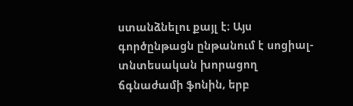ստանձնելու քայլ է։ Այս գործընթացն ընթանում է սոցիալ-տնտեսական խորացող ճգնաժամի ֆոնին, երբ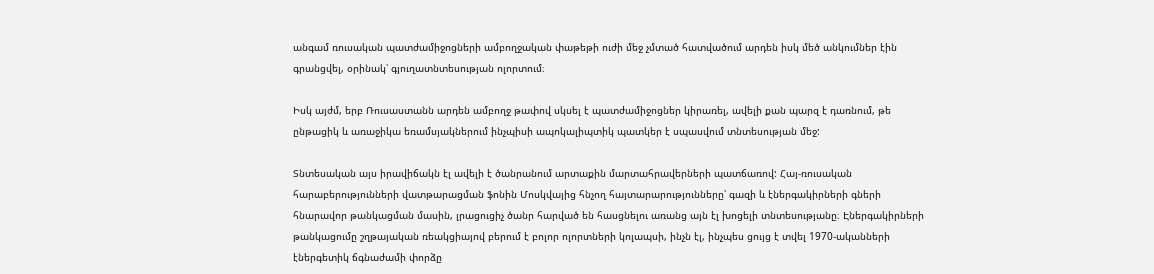անգամ ռուսական պատժամիջոցների ամբողջական փաթեթի ուժի մեջ չմտած հատվածում արդեն իսկ մեծ անկումներ էին գրանցվել, օրինակ՝ գյուղատնտեսության ոլորտում։

Իսկ այժմ, երբ Ռուսաստանն արդեն ամբողջ թափով սկսել է պատժամիջոցներ կիրառել, ավելի քան պարզ է դառնում, թե ընթացիկ և առաջիկա եռամսյակներում ինչպիսի ապոկալիպտիկ պատկեր է սպասվում տնտեսության մեջ:

Տնտեսական այս իրավիճակն էլ ավելի է ծանրանում արտաքին մարտահրավերների պատճառով: Հայ-ռուսական հարաբերությունների վատթարացման ֆոնին Մոսկվայից հնչող հայտարարությունները՝ գազի և էներգակիրների գների հնարավոր թանկացման մասին, լրացուցիչ ծանր հարված են հասցնելու առանց այն էլ խոցելի տնտեսությանը։ Էներգակիրների թանկացումը շղթայական ռեակցիայով բերում է բոլոր ոլորտների կոլապսի, ինչն էլ, ինչպես ցույց է տվել 1970-ականների էներգետիկ ճգնաժամի փորձը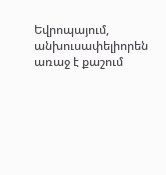Եվրոպայում, անխուսափելիորեն առաջ է քաշում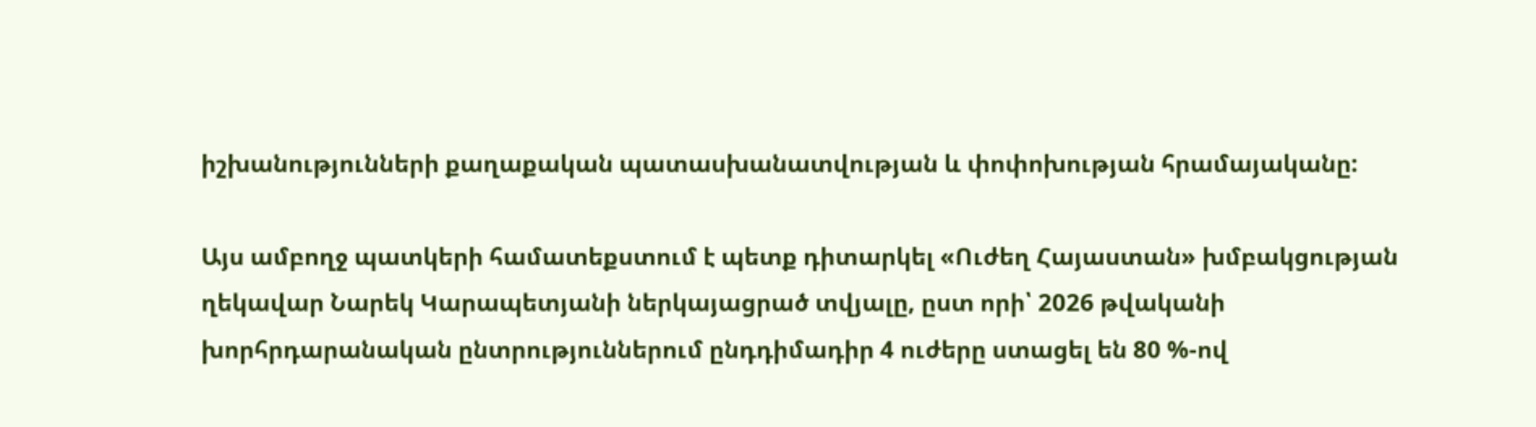իշխանությունների քաղաքական պատասխանատվության և փոփոխության հրամայականը:

Այս ամբողջ պատկերի համատեքստում է պետք դիտարկել «Ուժեղ Հայաստան» խմբակցության ղեկավար Նարեկ Կարապետյանի ներկայացրած տվյալը, ըստ որի՝ 2026 թվականի խորհրդարանական ընտրություններում ընդդիմադիր 4 ուժերը ստացել են 80 %-ով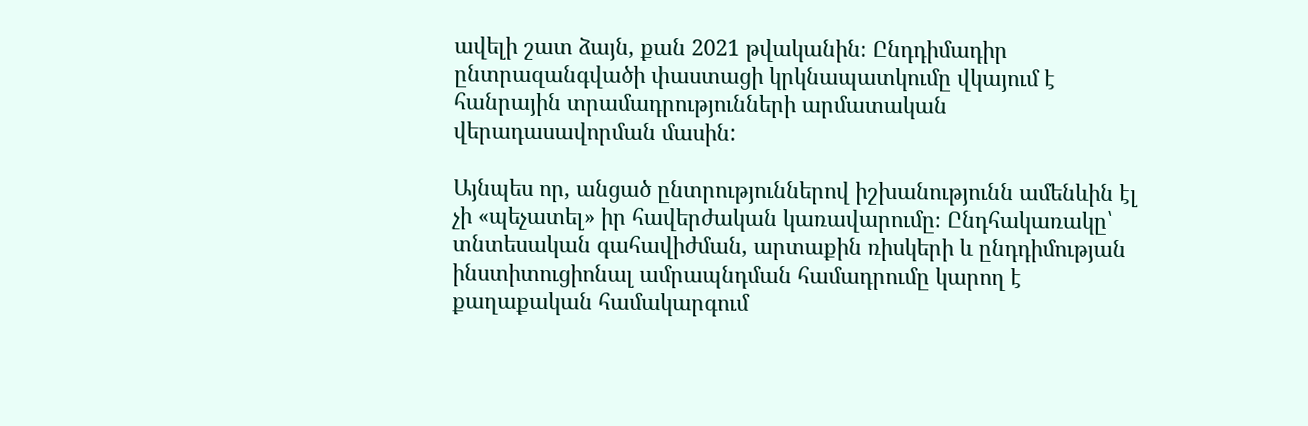ավելի շատ ձայն, քան 2021 թվականին։ Ընդդիմադիր ընտրազանգվածի փաստացի կրկնապատկումը վկայում է հանրային տրամադրությունների արմատական վերադասավորման մասին:

Այնպես որ, անցած ընտրություններով իշխանությունն ամենևին էլ չի «պեչատել» իր հավերժական կառավարումը։ Ընդհակառակը՝ տնտեսական գահավիժման, արտաքին ռիսկերի և ընդդիմության ինստիտուցիոնալ ամրապնդման համադրումը կարող է քաղաքական համակարգում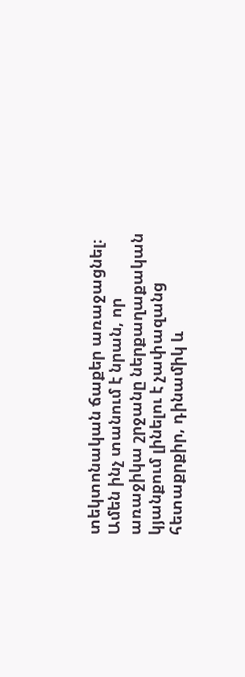տեկտոնական ճաքեր առաջացնել։ Ամեն ինչ տանում է նրան, որ առաջիկա շրջանը ներքաղաքական կյանքում լինելու է չափազանց հետաքրքիր, դինամիկ և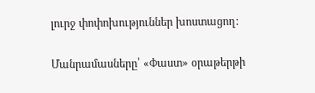լուրջ փոփոխություններ խոստացող:

Մանրամասները՝ «Փաստ» օրաթերթի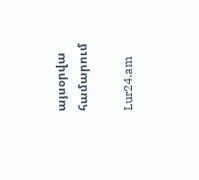այսօրվա համարում

Lur24.am